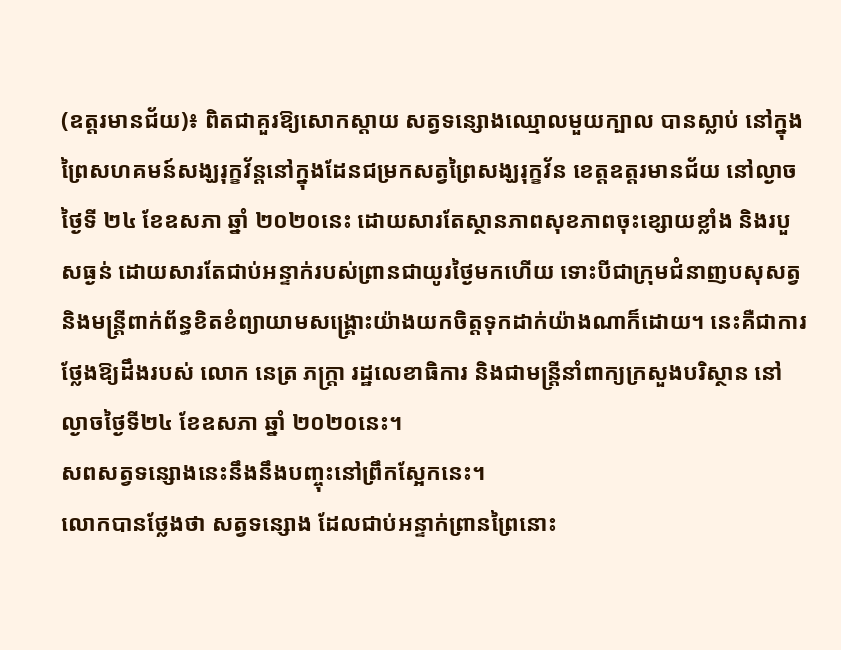(ឧត្តរមានជ័យ)៖ ពិតជាគួរឱ្យសោកស្តាយ សត្វទន្សោងឈ្មោលមួយក្បាល បានស្លាប់ នៅក្នុងព្រៃសហគមន៍សង្ឃរុក្ខវ័ន្តនៅក្នុងដែនជម្រកសត្វព្រៃសង្ឃរុក្ខវ័ន ខេត្តឧត្តរមានជ័យ នៅល្ងាចថ្ងៃទី ២៤ ខែឧសភា ឆ្នាំ ២០២០នេះ ដោយសារតែស្ថានភាពសុខភាពចុះខ្សោយខ្លាំង និងរបួសធ្ងន់ ដោយសារតែជាប់អន្ទាក់របស់ព្រានជាយូរថ្ងៃមកហើយ ទោះបីជាក្រុមជំនាញបសុសត្វ និងមន្ត្រីពាក់ព័ន្ធខិតខំព្យាយាមសង្គ្រោះយ៉ាងយកចិត្តទុកដាក់យ៉ាងណាក៏ដោយ។ នេះគឺជាការថ្លែងឱ្យដឹងរបស់ លោក នេត្រ ភក្ត្រា រដ្ឋលេខាធិការ និងជាមន្ត្រីនាំពាក្យក្រសួងបរិស្ថាន នៅល្ងាចថ្ងៃទី២៤ ខែឧសភា ឆ្នាំ ២០២០នេះ។
សពសត្វទន្សោងនេះនឹងនឹងបញ្ចុះនៅព្រឹកស្អែកនេះ។
លោកបានថ្លែងថា សត្វទន្សោង ដែលជាប់អន្ទាក់ព្រានព្រៃនោះ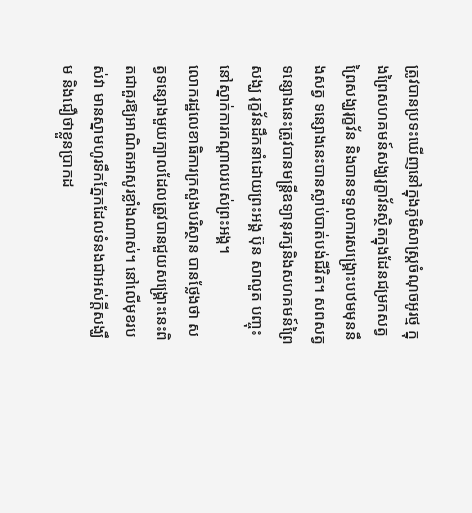ត្រូវបានប្រទះឃើញនៅក្នុងភូមិសាស្រ្តចំណុចអូរថ្ម ក្នុងព្រៃសហគមន៍សង្ឃរុក្ខាវ័នស្ថិតក្នុងដែនជម្រកសត្វព្រៃសង្ឃរុក្ខវ័ន និងបានទទួលការសង្គ្រោះបឋមមុននឹងសត្វ ទន្សោងនេះបានស្លាប់បាត់បង់ជីវិត។ សពសត្វទន្សោងនេះត្រូវបានមន្ត្រីឧទ្យានុរក្សនិងសហគមន៍ព្រៃសង្ឃ រុក្ខវ័នដឹកនាំដោយព្រះអង្គ ប៊ុន សាលួត បញ្ចុះនៅស្នាក់ការកណ្តាលរបស់ព្រះអង្គ។
លោករដ្ឋលេខាធិការក្រសួងបរិស្ថាន បានថ្លែងថា សត្វទន្សោងមួយក្បាលដែលត្រូវបានជួយសង្គ្រោះនេះពិតជាគួរឱ្យអាណិតអាសូរខ្លាំងណាស់។ នៅលើមុខរបស់វា មានស្នាមហូរទឹកភ្នែកដែលទំនងជាអស់ក្តីសង្ឃឹម និងជឿថាខ្លួនប្រាកដ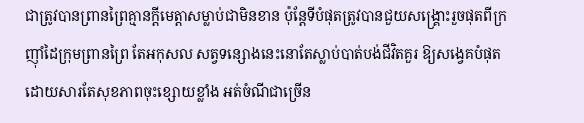ជាត្រូវបានព្រានព្រៃគ្មានក្តីមេត្តាសម្លាប់ជាមិនខាន ប៉ុន្តែទីបំផុតត្រូវបានជួយសង្គ្រោះរួចផុតពីក្រញ៉ាំដៃក្រុមព្រានព្រៃ តែអកុសល សត្វទន្សោងនេះនោតែស្លាប់បាត់បង់ជីវិតគួរ ឱ្យសង្វេគបំផុត ដោយសារតែសុខភាពចុះខ្សោយខ្លាំង អត់ចំណីជាច្រើន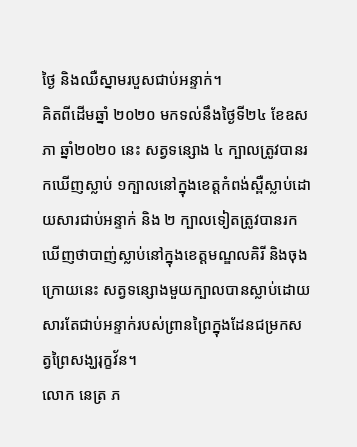ថ្ងៃ និងឈឺស្នាមរបួសជាប់អន្ទាក់។
គិតពីដើមឆ្នាំ ២០២០ មកទល់នឹងថ្ងៃទី២៤ ខែឧសភា ឆ្នាំ២០២០ នេះ សត្វទន្សោង ៤ ក្បាលត្រូវបានរកឃើញស្លាប់ ១ក្បាលនៅក្នុងខេត្តកំពង់ស្ពឺស្លាប់ដោយសារជាប់អន្ទាក់ និង ២ ក្បាលទៀតត្រូវបានរកឃើញថាបាញ់ស្លាប់នៅក្នុងខេត្តមណ្ឌលគិរី និងចុងក្រោយនេះ សត្វទន្សោងមួយក្បាលបានស្លាប់ដោយសារតែជាប់អន្ទាក់របស់ព្រានព្រៃក្នុងដែនជម្រកសត្វព្រៃសង្ឃរុក្ខវ័ន។
លោក នេត្រ ភ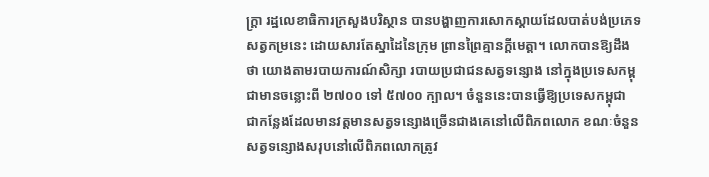ក្ត្រា រដ្ឋលេខាធិការក្រសួងបរិស្ថាន បានបង្ហាញការសោកស្តាយដែលបាត់បង់ប្រភេទសត្វកម្រនេះ ដោយសារតែស្នាដៃនៃក្រុម ព្រានព្រៃគ្មានក្តីមេត្តា។ លោកបានឱ្យដឹងថា យោងតាមរបាយការណ៍សិក្សា របាយប្រជាជនសត្វទន្សោង នៅក្នុងប្រទេសកម្ពុជាមានចន្លោះពី ២៧០០ ទៅ ៥៧០០ ក្បាល។ ចំនួននេះបានធ្វើឱ្យប្រទេសកម្ពុជា ជាកន្លែងដែលមានវត្តមានសត្វទន្សោងច្រើនជាងគេនៅលើពិភពលោក ខណៈចំនួនសត្វទន្សោងសរុបនៅលើពិភពលោកត្រូវ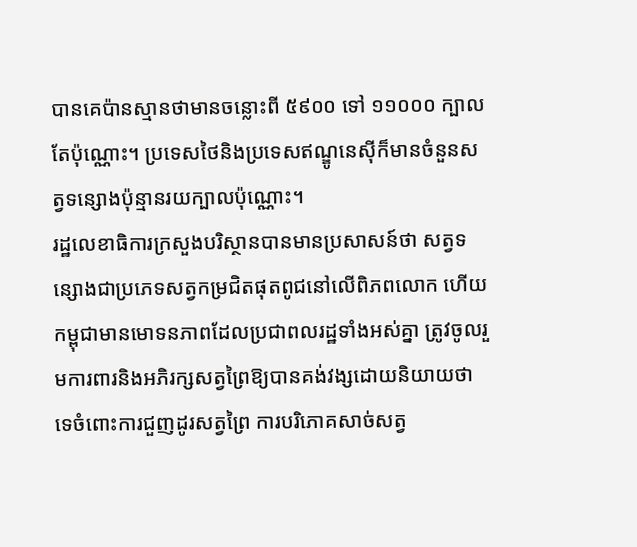បានគេប៉ានស្មានថាមានចន្លោះពី ៥៩០០ ទៅ ១១០០០ ក្បាលតែប៉ុណ្ណោះ។ ប្រទេសថៃនិងប្រទេសឥណ្ឌូនេស៊ីក៏មានចំនួនសត្វទន្សោងប៉ុន្មានរយក្បាលប៉ុណ្ណោះ។
រដ្ឋលេខាធិការក្រសួងបរិស្ថានបានមានប្រសាសន៍ថា សត្វទន្សោងជាប្រភេទសត្វកម្រជិតផុតពូជនៅលើពិភពលោក ហើយកម្ពុជាមានមោទនភាពដែលប្រជាពលរដ្ឋទាំងអស់គ្នា ត្រូវចូលរួមការពារនិងអភិរក្សសត្វព្រៃឱ្យបានគង់វង្សដោយនិយាយថាទេចំពោះការជួញដូរសត្វព្រៃ ការបរិភោគសាច់សត្វ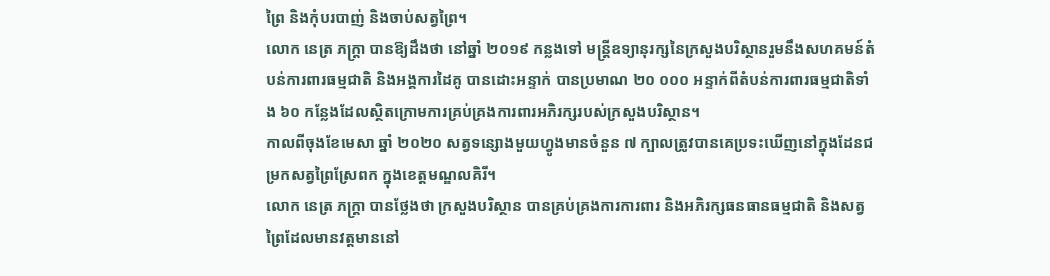ព្រៃ និងកុំបរបាញ់ និងចាប់សត្វព្រៃ។
លោក នេត្រ ភក្ត្រា បានឱ្យដឹងថា នៅឆ្នាំ ២០១៩ កន្លងទៅ មន្ត្រីឧទ្យានុរក្សនៃក្រសួងបរិស្ថានរួមនឹងសហគមន៍តំបន់ការពារធម្មជាតិ និងអង្គការដៃគូ បានដោះអន្ទាក់ បានប្រមាណ ២០ ០០០ អន្ទាក់ពីតំបន់ការពារធម្មជាតិទាំង ៦០ កន្លែងដែលស្ថិតក្រោមការគ្រប់គ្រងការពារអភិរក្សរបស់ក្រសួងបរិស្ថាន។
កាលពីចុងខែមេសា ឆ្នាំ ២០២០ សត្វទន្សោងមួយហ្វូងមានចំនួន ៧ ក្បាលត្រូវបានគេប្រទះឃើញនៅក្នុងដែនជម្រកសត្វព្រៃស្រែពក ក្នុងខេត្តមណ្ឌលគិរី។
លោក នេត្រ ភក្ត្រា បានថ្លែងថា ក្រសួងបរិស្ថាន បានគ្រប់គ្រងការការពារ និងអភិរក្សធនធានធម្មជាតិ និងសត្វព្រៃដែលមានវត្តមាននៅ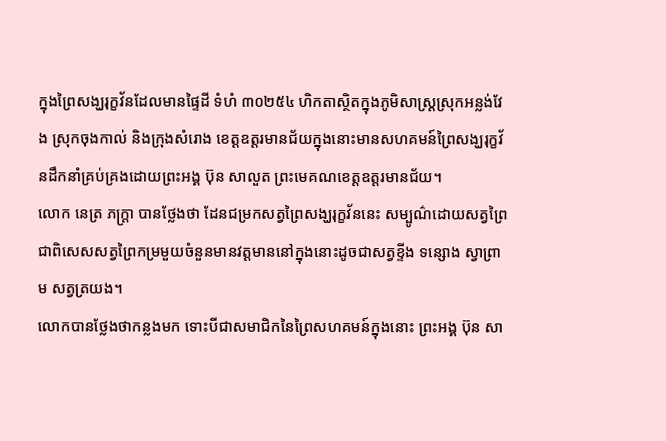ក្នុងព្រៃសង្ឃរុក្ខវ័នដែលមានផ្ទៃដី ទំហំ ៣០២៥៤ ហិកតាស្ថិតក្នុងភូមិសាស្ត្រស្រុកអន្លង់វែង ស្រុកចុងកាល់ និងក្រុងសំរោង ខេត្តឧត្តរមានជ័យក្នុងនោះមានសហគមន៍ព្រៃសង្ឃរុក្ខវ័នដឹកនាំគ្រប់គ្រងដោយព្រះអង្គ ប៊ុន សាលួត ព្រះមេគណខេត្តឧត្តរមានជ័យ។
លោក នេត្រ ភក្ត្រា បានថ្លែងថា ដែនជម្រកសត្វព្រៃសង្ឃរុក្ខវ័ននេះ សម្បូណ៌ដោយសត្វព្រៃជាពិសេសសត្វព្រៃកម្រមួយចំនួនមានវត្តមាននៅក្នុងនោះដូចជាសត្វខ្ទីង ទន្សោង ស្វាព្រាម សត្វត្រយង។
លោកបានថ្លែងថាកន្លងមក ទោះបីជាសមាជិកនៃព្រៃសហគមន៍ក្នុងនោះ ព្រះអង្គ ប៊ុន សា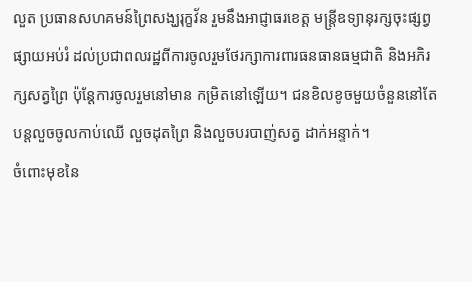លួត ប្រធានសហគមន៍ព្រៃសង្ឃរុក្ខវ័ន រួមនឹងអាជ្ញាធរខេត្ត មន្ត្រីឧទ្យានុរក្សចុះផ្សព្វផ្សាយអប់រំ ដល់ប្រជាពលរដ្ឋពីការចូលរួមថែរក្សាការពារធនធានធម្មជាតិ និងអភិរក្សសត្វព្រៃ ប៉ុន្តែការចូលរួមនៅមាន កម្រិតនៅឡើយ។ ជនខិលខូចមួយចំនួននៅតែបន្តលួចចូលកាប់ឈើ លួចដុតព្រៃ និងលួចបរបាញ់សត្វ ដាក់អន្ទាក់។
ចំពោះមុខនៃ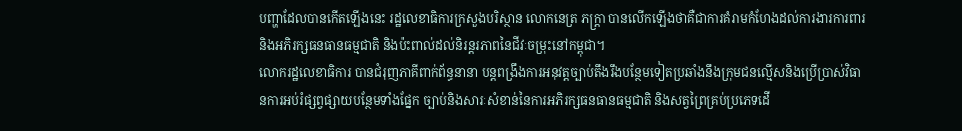បញ្ហាដែលបានកើតឡើងនេះ រដ្ឋលេខាធិការក្រសួងបរិស្ថាន លោកនេត្រ ភក្ត្រា បានលើកឡើងថាគឺជាការគំរាមកំហែងដល់ការងារការពារនិងអភិរក្សធនធានធម្មជាតិ និងប៉ះពាល់ដល់និរន្តរភាពនៃជីវៈចម្រុះនៅកម្ពុជា។
លោករដ្ឋលេខាធិការ បានជំរុញភាគីពាក់ព័ន្ធនានា បន្តពង្រឹងការអនុវត្តច្បាប់តឹងរឹងបន្ថែមទៀតប្រឆាំងនឹងក្រុមជនល្មើសនិងប្រើប្រាស់វិធានការអប់រំផ្សព្វផ្សាយបន្ថែមទាំងផ្នែក ច្បាប់និងសារៈសំខាន់នៃការអភិរក្សធនធានធម្មជាតិ និងសត្វព្រៃគ្រប់ប្រភេទដើ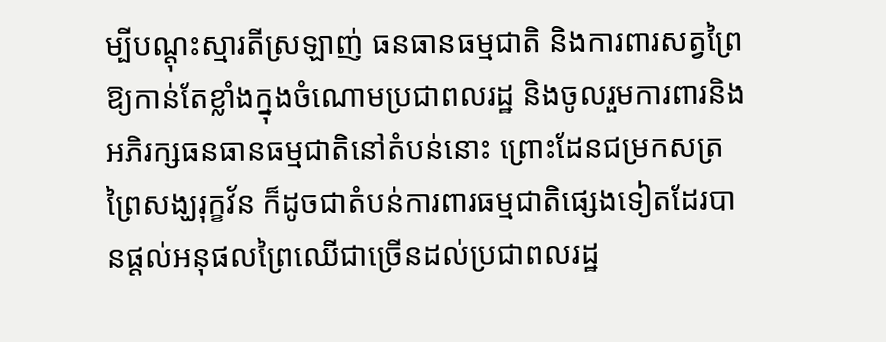ម្បីបណ្តុះស្មារតីស្រឡាញ់ ធនធានធម្មជាតិ និងការពារសត្វព្រៃឱ្យកាន់តែខ្លាំងក្នុងចំណោមប្រជាពលរដ្ឋ និងចូលរួមការពារនិងអភិរក្សធនធានធម្មជាតិនៅតំបន់នោះ ព្រោះដែនជម្រកសត្រព្រៃសង្ឃរុក្ខវ័ន ក៏ដូចជាតំបន់ការពារធម្មជាតិផ្សេងទៀតដែរបានផ្តល់អនុផលព្រៃឈើជាច្រើនដល់ប្រជាពលរដ្ឋ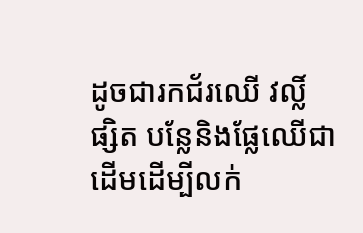ដូចជារកជ័រឈើ វល្លិ៍ ផ្សិត បន្លែនិងផ្លែឈើជាដើមដើម្បីលក់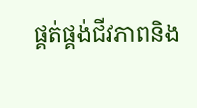ផ្គត់ផ្គង់ជីវភាពនិង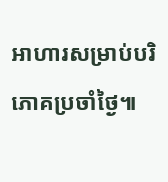អាហារសម្រាប់បរិភោគប្រចាំថ្ងៃ៕